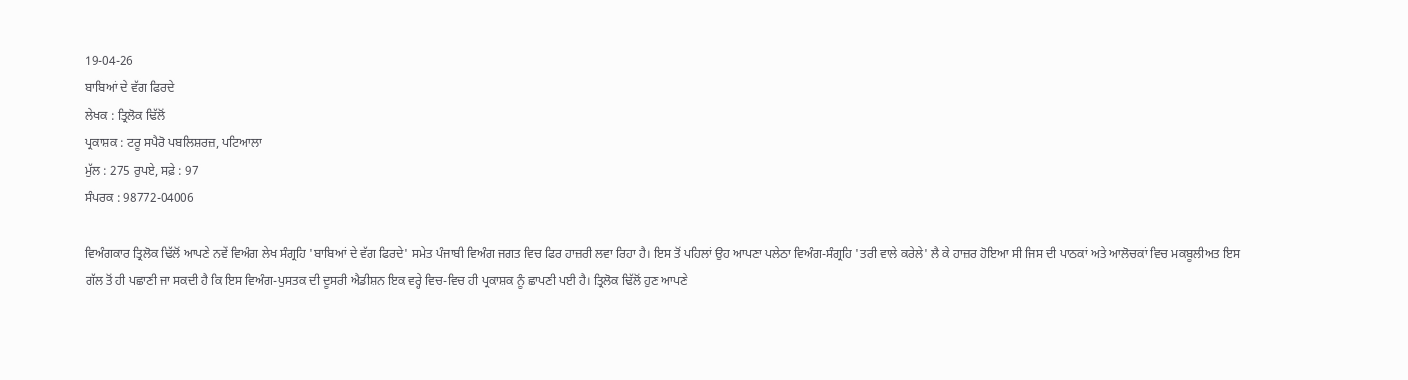19-04-26
ਬਾਬਿਆਂ ਦੇ ਵੱਗ ਫਿਰਦੇ
ਲੇਖਕ : ਤ੍ਰਿਲੋਕ ਢਿੱਲੋਂ
ਪ੍ਰਕਾਸ਼ਕ : ਟਰੂ ਸਪੈਰੋ ਪਬਲਿਸ਼ਰਜ਼, ਪਟਿਆਲਾ
ਮੁੱਲ : 275 ਰੁਪਏ, ਸਫ਼ੇ : 97
ਸੰਪਰਕ : 98772-04006

ਵਿਅੰਗਕਾਰ ਤ੍ਰਿਲੋਕ ਢਿੱਲੋਂ ਆਪਣੇ ਨਵੇਂ ਵਿਅੰਗ ਲੇਖ ਸੰਗ੍ਰਹਿ 'ਬਾਬਿਆਂ ਦੇ ਵੱਗ ਫਿਰਦੇ' ਸਮੇਤ ਪੰਜਾਬੀ ਵਿਅੰਗ ਜਗਤ ਵਿਚ ਫਿਰ ਹਾਜ਼ਰੀ ਲਵਾ ਰਿਹਾ ਹੈ। ਇਸ ਤੋਂ ਪਹਿਲਾਂ ਉਹ ਆਪਣਾ ਪਲੇਠਾ ਵਿਅੰਗ-ਸੰਗ੍ਰਹਿ 'ਤਰੀ ਵਾਲੇ ਕਰੇਲੇ' ਲੈ ਕੇ ਹਾਜ਼ਰ ਹੋਇਆ ਸੀ ਜਿਸ ਦੀ ਪਾਠਕਾਂ ਅਤੇ ਆਲੋਚਕਾਂ ਵਿਚ ਮਕਬੂਲੀਅਤ ਇਸ ਗੱਲ ਤੋਂ ਹੀ ਪਛਾਣੀ ਜਾ ਸਕਦੀ ਹੈ ਕਿ ਇਸ ਵਿਅੰਗ-ਪੁਸਤਕ ਦੀ ਦੂਸਰੀ ਐਡੀਸ਼ਨ ਇਕ ਵਰ੍ਹੇ ਵਿਚ-ਵਿਚ ਹੀ ਪ੍ਰਕਾਸ਼ਕ ਨੂੰ ਛਾਪਣੀ ਪਈ ਹੈ। ਤ੍ਰਿਲੋਕ ਢਿੱਲੋਂ ਹੁਣ ਆਪਣੇ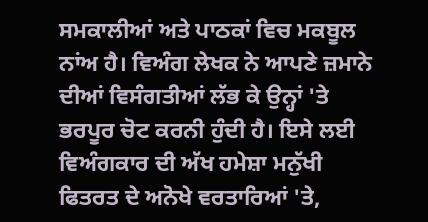ਸਮਕਾਲੀਆਂ ਅਤੇ ਪਾਠਕਾਂ ਵਿਚ ਮਕਬੂਲ ਨਾਂਅ ਹੈ। ਵਿਅੰਗ ਲੇਖਕ ਨੇ ਆਪਣੇ ਜ਼ਮਾਨੇ ਦੀਆਂ ਵਿਸੰਗਤੀਆਂ ਲੱਭ ਕੇ ਉਨ੍ਹਾਂ 'ਤੇ ਭਰਪੂਰ ਚੋਟ ਕਰਨੀ ਹੁੰਦੀ ਹੈ। ਇਸੇ ਲਈ ਵਿਅੰਗਕਾਰ ਦੀ ਅੱਖ ਹਮੇਸ਼ਾ ਮਨੁੱਖੀ ਫਿਤਰਤ ਦੇ ਅਨੋਖੇ ਵਰਤਾਰਿਆਂ 'ਤੇ,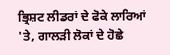ਭ੍ਰਿਸ਼ਟ ਲੀਡਰਾਂ ਦੇ ਫੋਕੇ ਲਾਰਿਆਂ 'ਤੇ, ਗਾਲੜੀ ਲੋਕਾਂ ਦੇ ਹੋਛੇ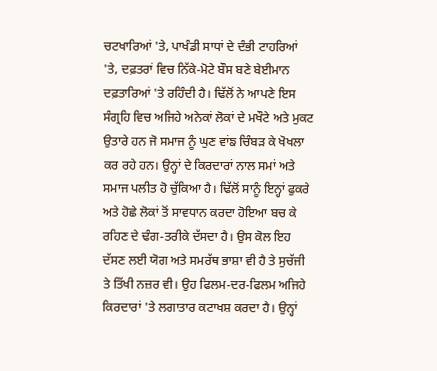ਚਟਖਾਰਿਆਂ 'ਤੇ, ਪਾਖੰਡੀ ਸਾਧਾਂ ਦੇ ਦੰਭੀ ਟਾਹਰਿਆਂ 'ਤੇ, ਦਫ਼ਤਰਾਂ ਵਿਚ ਨਿੱਕੇ-ਮੋਟੇ ਬੌਸ ਬਣੇ ਬੇਈਮਾਨ ਦਫ਼ਤਾਰਿਆਂ 'ਤੇ ਰਹਿੰਦੀ ਹੈ। ਢਿੱਲੋਂ ਨੇ ਆਪਣੇ ਇਸ ਸੰਗ੍ਰਹਿ ਵਿਚ ਅਜਿਹੇ ਅਨੇਕਾਂ ਲੋਕਾਂ ਦੇ ਮਖੌਟੇ ਅਤੇ ਮੁਕਟ ਉਤਾਰੇ ਹਨ ਜੋ ਸਮਾਜ ਨੂੰ ਘੁਣ ਵਾਂਙ ਚਿੰਬੜ ਕੇ ਖੋਖਲਾ ਕਰ ਰਹੇ ਹਨ। ਉਨ੍ਹਾਂ ਦੇ ਕਿਰਦਾਰਾਂ ਨਾਲ ਸਮਾਂ ਅਤੇ ਸਮਾਜ ਪਲੀਤ ਹੋ ਚੁੱਕਿਆ ਹੈ। ਢਿੱਲੋਂ ਸਾਨੂੰ ਇਨ੍ਹਾਂ ਫੁਕਰੇ ਅਤੇ ਹੋਛੇ ਲੋਕਾਂ ਤੋਂ ਸਾਵਧਾਨ ਕਰਦਾ ਹੋਇਆ ਬਚ ਕੇ ਰਹਿਣ ਦੇ ਢੰਗ-ਤਰੀਕੇ ਦੱਸਦਾ ਹੈ। ਉਸ ਕੋਲ ਇਹ ਦੱਸਣ ਲਈ ਯੋਗ ਅਤੇ ਸਮਰੱਥ ਭਾਸ਼ਾ ਵੀ ਹੈ ਤੇ ਸੁਚੱਜੀ ਤੇ ਤਿੱਖੀ ਨਜ਼ਰ ਵੀ। ਉਹ ਫਿਲਮ-ਦਰ-ਫਿਲਮ ਅਜਿਹੇ ਕਿਰਦਾਰਾਂ 'ਤੇ ਲਗਾਤਾਰ ਕਟਾਖਸ਼ ਕਰਦਾ ਹੈ। ਉਨ੍ਹਾਂ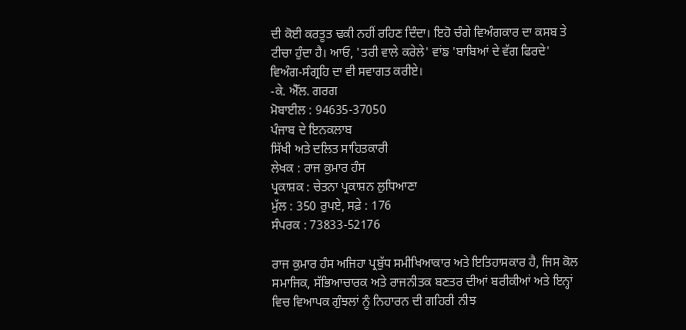ਦੀ ਕੋਈ ਕਰਤੂਤ ਢਕੀ ਨਹੀਂ ਰਹਿਣ ਦਿੰਦਾ। ਇਹੋ ਚੰਗੇ ਵਿਅੰਗਕਾਰ ਦਾ ਕਸਬ ਤੇ ਟੀਚਾ ਹੁੰਦਾ ਹੈ। ਆਓ, 'ਤਰੀ ਵਾਲੇ ਕਰੇਲੇ' ਵਾਂਙ 'ਬਾਬਿਆਂ ਦੇ ਵੱਗ ਫਿਰਦੇ' ਵਿਅੰਗ-ਸੰਗ੍ਰਹਿ ਦਾ ਵੀ ਸਵਾਗਤ ਕਰੀਏ।
-ਕੇ. ਐੱਲ. ਗਰਗ
ਮੋਬਾਈਲ : 94635-37050
ਪੰਜਾਬ ਦੇ ਇਨਕਲਾਬ
ਸਿੱਖੀ ਅਤੇ ਦਲਿਤ ਸਾਹਿਤਕਾਰੀ
ਲੇਖਕ : ਰਾਜ ਕੁਮਾਰ ਹੰਸ
ਪ੍ਰਕਾਸ਼ਕ : ਚੇਤਨਾ ਪ੍ਰਕਾਸ਼ਨ ਲੁਧਿਆਣਾ
ਮੁੱਲ : 350 ਰੁਪਏ, ਸਫ਼ੇ : 176
ਸੰਪਰਕ : 73833-52176

ਰਾਜ ਕੁਮਾਰ ਹੰਸ ਅਜਿਹਾ ਪ੍ਰਬੁੱਧ ਸਮੀਖਿਆਕਾਰ ਅਤੇ ਇਤਿਹਾਸਕਾਰ ਹੈ, ਜਿਸ ਕੋਲ ਸਮਾਜਿਕ, ਸੱਭਿਆਚਾਰਕ ਅਤੇ ਰਾਜਨੀਤਕ ਬਣਤਰ ਦੀਆਂ ਬਰੀਕੀਆਂ ਅਤੇ ਇਨ੍ਹਾਂ ਵਿਚ ਵਿਆਪਕ ਗੁੰਝਲਾਂ ਨੂੰ ਨਿਹਾਰਨ ਦੀ ਗਹਿਰੀ ਨੀਝ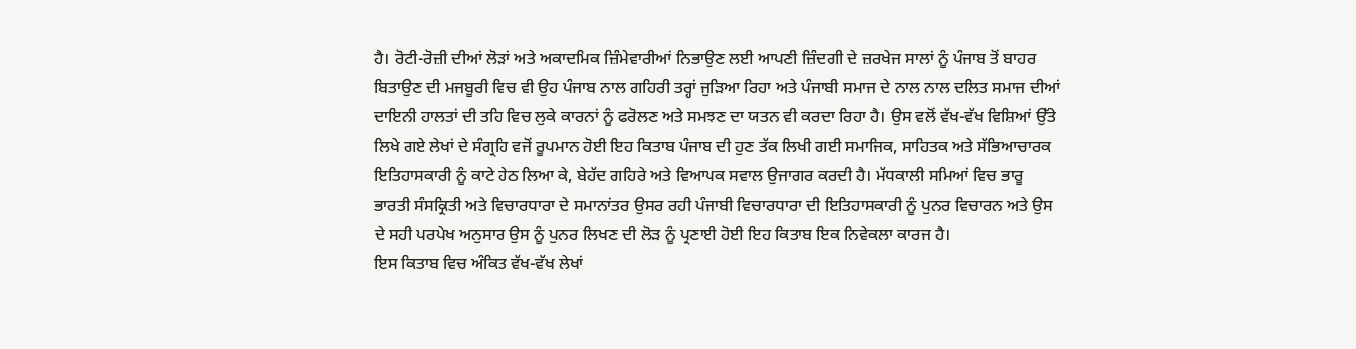ਹੈ। ਰੋਟੀ-ਰੋਜ਼ੀ ਦੀਆਂ ਲੋੜਾਂ ਅਤੇ ਅਕਾਦਮਿਕ ਜ਼ਿੰਮੇਵਾਰੀਆਂ ਨਿਭਾਉਣ ਲਈ ਆਪਣੀ ਜ਼ਿੰਦਗੀ ਦੇ ਜ਼ਰਖੇਜ ਸਾਲਾਂ ਨੂੰ ਪੰਜਾਬ ਤੋਂ ਬਾਹਰ ਬਿਤਾਉਣ ਦੀ ਮਜਬੂਰੀ ਵਿਚ ਵੀ ਉਹ ਪੰਜਾਬ ਨਾਲ ਗਹਿਰੀ ਤਰ੍ਹਾਂ ਜੁੜਿਆ ਰਿਹਾ ਅਤੇ ਪੰਜਾਬੀ ਸਮਾਜ ਦੇ ਨਾਲ ਨਾਲ ਦਲਿਤ ਸਮਾਜ ਦੀਆਂ ਦਾਇਨੀ ਹਾਲਤਾਂ ਦੀ ਤਹਿ ਵਿਚ ਲੁਕੇ ਕਾਰਨਾਂ ਨੂੰ ਫਰੋਲਣ ਅਤੇ ਸਮਝਣ ਦਾ ਯਤਨ ਵੀ ਕਰਦਾ ਰਿਹਾ ਹੈ। ਉਸ ਵਲੋਂ ਵੱਖ-ਵੱਖ ਵਿਸ਼ਿਆਂ ਉੱਤੇ ਲਿਖੇ ਗਏ ਲੇਖਾਂ ਦੇ ਸੰਗ੍ਰਹਿ ਵਜੋਂ ਰੂਪਮਾਨ ਹੋਈ ਇਹ ਕਿਤਾਬ ਪੰਜਾਬ ਦੀ ਹੁਣ ਤੱਕ ਲਿਖੀ ਗਈ ਸਮਾਜਿਕ, ਸਾਹਿਤਕ ਅਤੇ ਸੱਭਿਆਚਾਰਕ ਇਤਿਹਾਸਕਾਰੀ ਨੂੰ ਕਾਟੇ ਹੇਠ ਲਿਆ ਕੇ, ਬੇਹੱਦ ਗਹਿਰੇ ਅਤੇ ਵਿਆਪਕ ਸਵਾਲ ਉਜਾਗਰ ਕਰਦੀ ਹੈ। ਮੱਧਕਾਲੀ ਸਮਿਆਂ ਵਿਚ ਭਾਰੂ ਭਾਰਤੀ ਸੰਸਕ੍ਰਿਤੀ ਅਤੇ ਵਿਚਾਰਧਾਰਾ ਦੇ ਸਮਾਨਾਂਤਰ ਉਸਰ ਰਹੀ ਪੰਜਾਬੀ ਵਿਚਾਰਧਾਰਾ ਦੀ ਇਤਿਹਾਸਕਾਰੀ ਨੂੰ ਪੁਨਰ ਵਿਚਾਰਨ ਅਤੇ ਉਸ ਦੇ ਸਹੀ ਪਰਪੇਖ ਅਨੁਸਾਰ ਉਸ ਨੂੰ ਪੁਨਰ ਲਿਖਣ ਦੀ ਲੋੜ ਨੂੰ ਪ੍ਰਣਾਈ ਹੋਈ ਇਹ ਕਿਤਾਬ ਇਕ ਨਿਵੇਕਲਾ ਕਾਰਜ ਹੈ।
ਇਸ ਕਿਤਾਬ ਵਿਚ ਅੰਕਿਤ ਵੱਖ-ਵੱਖ ਲੇਖਾਂ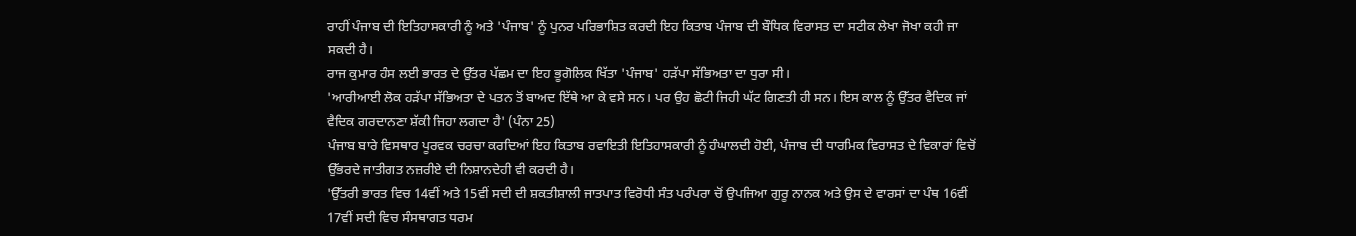ਰਾਹੀਂ ਪੰਜਾਬ ਦੀ ਇਤਿਹਾਸਕਾਰੀ ਨੂੰ ਅਤੇ 'ਪੰਜਾਬ' ਨੂੰ ਪੁਨਰ ਪਰਿਭਾਸ਼ਿਤ ਕਰਦੀ ਇਹ ਕਿਤਾਬ ਪੰਜਾਬ ਦੀ ਬੌਧਿਕ ਵਿਰਾਸਤ ਦਾ ਸਟੀਕ ਲੇਖਾ ਜੋਖਾ ਕਹੀ ਜਾ ਸਕਦੀ ਹੈ।
ਰਾਜ ਕੁਮਾਰ ਹੰਸ ਲਈ ਭਾਰਤ ਦੇ ਉੱਤਰ ਪੱਛਮ ਦਾ ਇਹ ਭੂਗੋਲਿਕ ਖਿੱਤਾ 'ਪੰਜਾਬ' ਹੜੱਪਾ ਸੱਭਿਅਤਾ ਦਾ ਧੁਰਾ ਸੀ।
'ਆਰੀਆਈ ਲੋਕ ਹੜੱਪਾ ਸੱਭਿਅਤਾ ਦੇ ਪਤਨ ਤੋਂ ਬਾਅਦ ਇੱਥੇ ਆ ਕੇ ਵਸੇ ਸਨ। ਪਰ ਉਹ ਛੋਟੀ ਜਿਹੀ ਘੱਟ ਗਿਣਤੀ ਹੀ ਸਨ। ਇਸ ਕਾਲ ਨੂੰ ਉੱਤਰ ਵੈਦਿਕ ਜਾਂ ਵੈਦਿਕ ਗਰਦਾਨਣਾ ਸ਼ੱਕੀ ਜਿਹਾ ਲਗਦਾ ਹੈ' (ਪੰਨਾ 25)
ਪੰਜਾਬ ਬਾਰੇ ਵਿਸਥਾਰ ਪੂਰਵਕ ਚਰਚਾ ਕਰਦਿਆਂ ਇਹ ਕਿਤਾਬ ਰਵਾਇਤੀ ਇਤਿਹਾਸਕਾਰੀ ਨੂੰ ਹੰਘਾਲਦੀ ਹੋਈ, ਪੰਜਾਬ ਦੀ ਧਾਰਮਿਕ ਵਿਰਾਸਤ ਦੇ ਵਿਕਾਰਾਂ ਵਿਚੋਂ ਉੱਭਰਦੇ ਜਾਤੀਗਤ ਨਜ਼ਰੀਏ ਦੀ ਨਿਸ਼ਾਨਦੇਹੀ ਵੀ ਕਰਦੀ ਹੈ।
'ਉੱਤਰੀ ਭਾਰਤ ਵਿਚ 14ਵੀਂ ਅਤੇ 15ਵੀਂ ਸਦੀ ਦੀ ਸ਼ਕਤੀਸ਼ਾਲੀ ਜਾਤਪਾਤ ਵਿਰੋਧੀ ਸੰਤ ਪਰੰਪਰਾ ਚੋਂ ਉਪਜਿਆ ਗੁਰੂ ਨਾਨਕ ਅਤੇ ਉਸ ਦੇ ਵਾਰਸਾਂ ਦਾ ਪੰਥ 16ਵੀਂ 17ਵੀਂ ਸਦੀ ਵਿਚ ਸੰਸਥਾਗਤ ਧਰਮ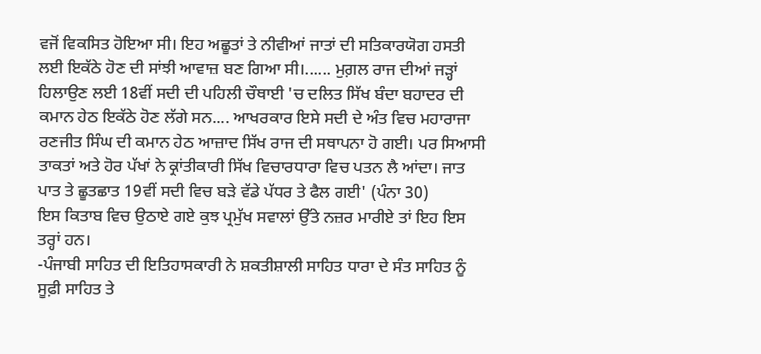ਵਜੋਂ ਵਿਕਸਿਤ ਹੋਇਆ ਸੀ। ਇਹ ਅਛੂਤਾਂ ਤੇ ਨੀਵੀਆਂ ਜਾਤਾਂ ਦੀ ਸਤਿਕਾਰਯੋਗ ਹਸਤੀ ਲਈ ਇਕੱਠੇ ਹੋਣ ਦੀ ਸਾਂਝੀ ਆਵਾਜ਼ ਬਣ ਗਿਆ ਸੀ।...... ਮੁਗ਼ਲ ਰਾਜ ਦੀਆਂ ਜੜ੍ਹਾਂ ਹਿਲਾਉਣ ਲਈ 18ਵੀਂ ਸਦੀ ਦੀ ਪਹਿਲੀ ਚੌਥਾਈ 'ਚ ਦਲਿਤ ਸਿੱਖ ਬੰਦਾ ਬਹਾਦਰ ਦੀ ਕਮਾਨ ਹੇਠ ਇਕੱਠੇ ਹੋਣ ਲੱਗੇ ਸਨ.... ਆਖਰਕਾਰ ਇਸੇ ਸਦੀ ਦੇ ਅੰਤ ਵਿਚ ਮਹਾਰਾਜਾ ਰਣਜੀਤ ਸਿੰਘ ਦੀ ਕਮਾਨ ਹੇਠ ਆਜ਼ਾਦ ਸਿੱਖ ਰਾਜ ਦੀ ਸਥਾਪਨਾ ਹੋ ਗਈ। ਪਰ ਸਿਆਸੀ ਤਾਕਤਾਂ ਅਤੇ ਹੋਰ ਪੱਖਾਂ ਨੇ ਕ੍ਰਾਂਤੀਕਾਰੀ ਸਿੱਖ ਵਿਚਾਰਧਾਰਾ ਵਿਚ ਪਤਨ ਲੈ ਆਂਦਾ। ਜਾਤ ਪਾਤ ਤੇ ਛੂਤਛਾਤ 19ਵੀਂ ਸਦੀ ਵਿਚ ਬੜੇ ਵੱਡੇ ਪੱਧਰ ਤੇ ਫੈਲ ਗਈ' (ਪੰਨਾ 30)
ਇਸ ਕਿਤਾਬ ਵਿਚ ਉਠਾਏ ਗਏ ਕੁਝ ਪ੍ਰਮੁੱਖ ਸਵਾਲਾਂ ਉੱਤੇ ਨਜ਼ਰ ਮਾਰੀਏ ਤਾਂ ਇਹ ਇਸ ਤਰ੍ਹਾਂ ਹਨ।
-ਪੰਜਾਬੀ ਸਾਹਿਤ ਦੀ ਇਤਿਹਾਸਕਾਰੀ ਨੇ ਸ਼ਕਤੀਸ਼ਾਲੀ ਸਾਹਿਤ ਧਾਰਾ ਦੇ ਸੰਤ ਸਾਹਿਤ ਨੂੰ ਸੂਫ਼ੀ ਸਾਹਿਤ ਤੇ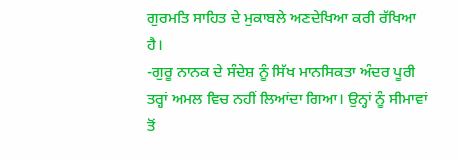ਗੁਰਮਤਿ ਸਾਹਿਤ ਦੇ ਮੁਕਾਬਲੇ ਅਣਦੇਖਿਆ ਕਰੀ ਰੱਖਿਆ ਹੈ।
-ਗੁਰੂ ਨਾਨਕ ਦੇ ਸੰਦੇਸ਼ ਨੂੰ ਸਿੱਖ ਮਾਨਸਿਕਤਾ ਅੰਦਰ ਪੂਰੀ ਤਰ੍ਹਾਂ ਅਮਲ ਵਿਚ ਨਹੀਂ ਲਿਆਂਦਾ ਗਿਆ। ਉਨ੍ਹਾਂ ਨੂੰ ਸੀਮਾਵਾਂ ਤੋਂ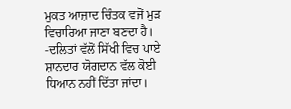ਮੁਕਤ ਆਜ਼ਾਦ ਚਿੰਤਕ ਵਜੋਂ ਮੁੜ ਵਿਚਾਰਿਆ ਜਾਣਾ ਬਣਦਾ ਹੈ।
-ਦਲਿਤਾਂ ਵੱਲੋਂ ਸਿੱਖੀ ਵਿਚ ਪਾਏ ਸ਼ਾਨਦਾਰ ਯੋਗਦਾਨ ਵੱਲ ਕੋਈ ਧਿਆਨ ਨਹੀਂ ਦਿੱਤਾ ਜਾਂਦਾ।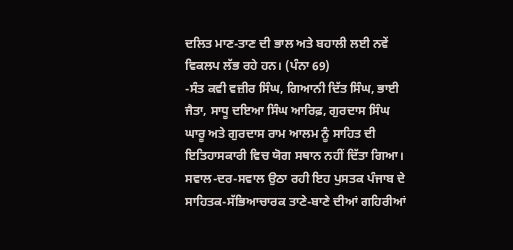ਦਲਿਤ ਮਾਣ-ਤਾਣ ਦੀ ਭਾਲ ਅਤੇ ਬਹਾਲੀ ਲਈ ਨਵੇਂ ਵਿਕਲਪ ਲੱਭ ਰਹੇ ਹਨ। (ਪੰਨਾ 69)
-ਸੰਤ ਕਵੀ ਵਜ਼ੀਰ ਸਿੰਘ, ਗਿਆਨੀ ਦਿੱਤ ਸਿੰਘ, ਭਾਈ ਜੈਤਾ, ਸਾਧੂ ਦਇਆ ਸਿੰਘ ਆਰਿਫ਼, ਗੁਰਦਾਸ ਸਿੰਘ ਘਾਰੂ ਅਤੇ ਗੁਰਦਾਸ ਰਾਮ ਆਲਮ ਨੂੰ ਸਾਹਿਤ ਦੀ ਇਤਿਹਾਸਕਾਰੀ ਵਿਚ ਯੋਗ ਸਥਾਨ ਨਹੀਂ ਦਿੱਤਾ ਗਿਆ। ਸਵਾਲ-ਦਰ-ਸਵਾਲ ਉਠਾ ਰਹੀ ਇਹ ਪੁਸਤਕ ਪੰਜਾਬ ਦੇ ਸਾਹਿਤਕ-ਸੱਭਿਆਚਾਰਕ ਤਾਣੇ-ਬਾਣੇ ਦੀਆਂ ਗਹਿਰੀਆਂ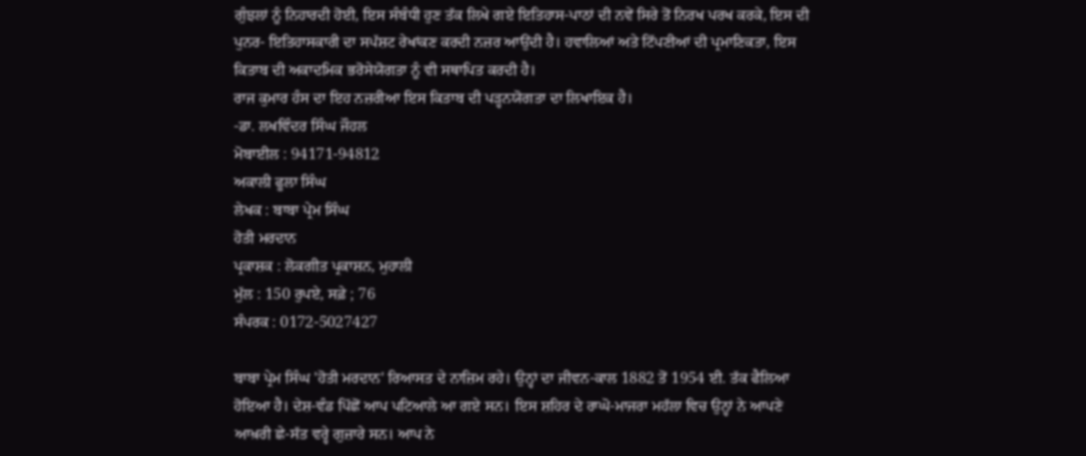ਗੁੰਝਲਾਂ ਨੂੰ ਨਿਹਾਰਦੀ ਹੋਈ, ਇਸ ਸੰਬੰਧੀ ਹੁਣ ਤੱਕ ਲਿਖੇ ਗਏ ਇਤਿਹਾਸ-ਪਾਠਾਂ ਦੀ ਨਵੇਂ ਸਿਰੇ ਤੋਂ ਨਿਰਖ ਪਰਖ ਕਰਕੇ, ਇਸ ਦੀ ਪੁਨਰ- ਇਤਿਹਾਸਕਾਰੀ ਦਾ ਸਪੱਸ਼ਟ ਰੇਖਾਂਕਣ ਕਰਦੀ ਨਜ਼ਰ ਆਉਂਦੀ ਹੈ। ਹਵਾਲਿਆਂ ਅਤੇ ਟਿੱਪਣੀਆਂ ਦੀ ਪ੍ਰਮਾਣਿਕਤਾ, ਇਸ ਕਿਤਾਬ ਦੀ ਅਕਾਦਮਿਕ ਭਰੋਸੇਯੋਗਤਾ ਨੂੰ ਵੀ ਸਥਾਪਿਤ ਕਰਦੀ ਹੈ।
ਰਾਜ ਕੁਮਾਰ ਹੰਸ ਦਾ ਇਹ ਨਜ਼ਰੀਆ ਇਸ ਕਿਤਾਬ ਦੀ ਪੜ੍ਹਨਯੋਗਤਾ ਦਾ ਲਿਖਾਇਕ ਹੈ।
-ਡਾ. ਲਖਵਿੰਦਰ ਸਿੰਘ ਜੌਹਲ
ਮੋਬਾਈਲ : 94171-94812
ਅਕਾਲੀ ਫੂਲਾ ਸਿੰਘ
ਲੇਖਕ : ਬਾਬਾ ਪ੍ਰੇਮ ਸਿੰਘ
ਹੋਤੀ ਮਰਦਾਨ
ਪ੍ਰਕਾਸ਼ਕ : ਲੋਕਗੀਤ ਪ੍ਰਕਾਸ਼ਨ, ਮੁਹਾਲੀ
ਮੁੱਲ : 150 ਰੁਪਏ, ਸਫ਼ੇ ; 76
ਸੰਪਰਕ : 0172-5027427

ਬਾਬਾ ਪ੍ਰੇਮ ਸਿੰਘ 'ਹੋਤੀ ਮਰਦਾਨ' ਰਿਆਸਤ ਦੇ ਨਾਜ਼ਿਮ ਰਹੇ। ਉਨ੍ਹਾਂ ਦਾ ਜੀਵਨ-ਕਾਲ 1882 ਤੋਂ 1954 ਈ. ਤੱਕ ਫੈਲਿਆ ਹੋਇਆ ਹੈ। ਦੇਸ਼-ਵੰਡ ਪਿੱਛੋਂ ਆਪ ਪਟਿਆਲੇ ਆ ਗਏ ਸਨ। ਇਸ ਸ਼ਹਿਰ ਦੇ ਰਾਘੋ-ਮਾਜਰਾ ਮਹੱਲਾ ਵਿਚ ਉਨ੍ਹਾਂ ਨੇ ਆਪਣੇ ਆਖ਼ਰੀ ਛੇ-ਸੱਤ ਵਰ੍ਹੇ ਗੁਜ਼ਾਰੇ ਸਨ। ਆਪ ਨੇ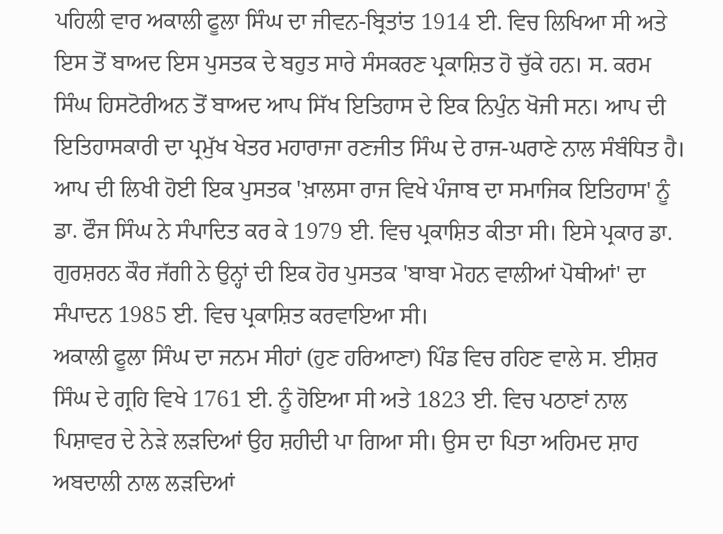ਪਹਿਲੀ ਵਾਰ ਅਕਾਲੀ ਫੂਲਾ ਸਿੰਘ ਦਾ ਜੀਵਨ-ਬ੍ਰਿਤਾਂਤ 1914 ਈ. ਵਿਚ ਲਿਖਿਆ ਸੀ ਅਤੇ ਇਸ ਤੋਂ ਬਾਅਦ ਇਸ ਪੁਸਤਕ ਦੇ ਬਹੁਤ ਸਾਰੇ ਸੰਸਕਰਣ ਪ੍ਰਕਾਸ਼ਿਤ ਹੋ ਚੁੱਕੇ ਹਨ। ਸ. ਕਰਮ ਸਿੰਘ ਹਿਸਟੋਰੀਅਨ ਤੋਂ ਬਾਅਦ ਆਪ ਸਿੱਖ ਇਤਿਹਾਸ ਦੇ ਇਕ ਨਿਪੁੰਨ ਖੋਜੀ ਸਨ। ਆਪ ਦੀ ਇਤਿਹਾਸਕਾਰੀ ਦਾ ਪ੍ਰਮੁੱਖ ਖੇਤਰ ਮਹਾਰਾਜਾ ਰਣਜੀਤ ਸਿੰਘ ਦੇ ਰਾਜ-ਘਰਾਣੇ ਨਾਲ ਸੰਬੰਧਿਤ ਹੈ। ਆਪ ਦੀ ਲਿਖੀ ਹੋਈ ਇਕ ਪੁਸਤਕ 'ਖ਼ਾਲਸਾ ਰਾਜ ਵਿਖੇ ਪੰਜਾਬ ਦਾ ਸਮਾਜਿਕ ਇਤਿਹਾਸ' ਨੂੰ ਡਾ. ਫੌਜ ਸਿੰਘ ਨੇ ਸੰਪਾਦਿਤ ਕਰ ਕੇ 1979 ਈ. ਵਿਚ ਪ੍ਰਕਾਸ਼ਿਤ ਕੀਤਾ ਸੀ। ਇਸੇ ਪ੍ਰਕਾਰ ਡਾ. ਗੁਰਸ਼ਰਨ ਕੌਰ ਜੱਗੀ ਨੇ ਉਨ੍ਹਾਂ ਦੀ ਇਕ ਹੋਰ ਪੁਸਤਕ 'ਬਾਬਾ ਮੋਹਨ ਵਾਲੀਆਂ ਪੋਥੀਆਂ' ਦਾ ਸੰਪਾਦਨ 1985 ਈ. ਵਿਚ ਪ੍ਰਕਾਸ਼ਿਤ ਕਰਵਾਇਆ ਸੀ।
ਅਕਾਲੀ ਫੂਲਾ ਸਿੰਘ ਦਾ ਜਨਮ ਸੀਹਾਂ (ਹੁਣ ਹਰਿਆਣਾ) ਪਿੰਡ ਵਿਚ ਰਹਿਣ ਵਾਲੇ ਸ. ਈਸ਼ਰ ਸਿੰਘ ਦੇ ਗ੍ਰਹਿ ਵਿਖੇ 1761 ਈ. ਨੂੰ ਹੋਇਆ ਸੀ ਅਤੇ 1823 ਈ. ਵਿਚ ਪਠਾਣਾਂ ਨਾਲ ਪਿਸ਼ਾਵਰ ਦੇ ਨੇੜੇ ਲੜਦਿਆਂ ਉਹ ਸ਼ਹੀਦੀ ਪਾ ਗਿਆ ਸੀ। ਉਸ ਦਾ ਪਿਤਾ ਅਹਿਮਦ ਸ਼ਾਹ ਅਬਦਾਲੀ ਨਾਲ ਲੜਦਿਆਂ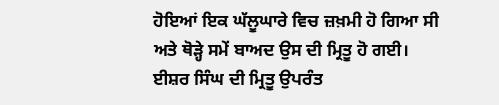ਹੋਇਆਂ ਇਕ ਘੱਲੂਘਾਰੇ ਵਿਚ ਜ਼ਖ਼ਮੀ ਹੋ ਗਿਆ ਸੀ ਅਤੇ ਥੋੜ੍ਹੇ ਸਮੇਂ ਬਾਅਦ ਉਸ ਦੀ ਮ੍ਰਿਤੂ ਹੋ ਗਈ। ਈਸ਼ਰ ਸਿੰਘ ਦੀ ਮ੍ਰਿਤੂ ਉਪਰੰਤ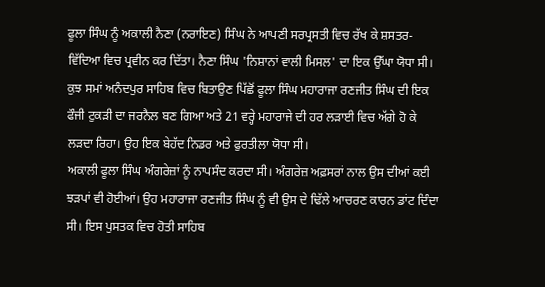ਫੂਲਾ ਸਿੰਘ ਨੂੰ ਅਕਾਲੀ ਨੈਣਾ (ਨਰਾਇਣ) ਸਿੰਘ ਨੇ ਆਪਣੀ ਸਰਪ੍ਰਸਤੀ ਵਿਚ ਰੱਖ ਕੇ ਸ਼ਸਤਰ-ਵਿੱਦਿਆ ਵਿਚ ਪ੍ਰਵੀਨ ਕਰ ਦਿੱਤਾ। ਨੈਣਾ ਸਿੰਘ 'ਨਿਸ਼ਾਨਾਂ ਵਾਲੀ ਮਿਸਲ' ਦਾ ਇਕ ਉੱਘਾ ਯੋਧਾ ਸੀ। ਕੁਝ ਸਮਾਂ ਅਨੰਦਪੁਰ ਸਾਹਿਬ ਵਿਚ ਬਿਤਾਉਣ ਪਿੱਛੋਂ ਫੂਲਾ ਸਿੰਘ ਮਹਾਰਾਜਾ ਰਣਜੀਤ ਸਿੰਘ ਦੀ ਇਕ ਫੌਜੀ ਟੁਕੜੀ ਦਾ ਜਰਨੈਲ ਬਣ ਗਿਆ ਅਤੇ 21 ਵਰ੍ਹੇ ਮਹਾਰਾਜੇ ਦੀ ਹਰ ਲੜਾਈ ਵਿਚ ਅੱਗੇ ਹੋ ਕੇ ਲੜਦਾ ਰਿਹਾ। ਉਹ ਇਕ ਬੇਹੱਦ ਨਿਡਰ ਅਤੇ ਫੁਰਤੀਲਾ ਯੋਧਾ ਸੀ।
ਅਕਾਲੀ ਫੂਲਾ ਸਿੰਘ ਅੰਗਰੇਜ਼ਾਂ ਨੂੰ ਨਾਪਸੰਦ ਕਰਦਾ ਸੀ। ਅੰਗਰੇਜ਼ ਅਫ਼ਸਰਾਂ ਨਾਲ ਉਸ ਦੀਆਂ ਕਈ ਝੜਪਾਂ ਵੀ ਹੋਈਆਂ। ਉਹ ਮਹਾਰਾਜਾ ਰਣਜੀਤ ਸਿੰਘ ਨੂੰ ਵੀ ਉਸ ਦੇ ਢਿੱਲੇ ਆਚਰਣ ਕਾਰਨ ਡਾਂਟ ਦਿੰਦਾ ਸੀ। ਇਸ ਪੁਸਤਕ ਵਿਚ ਹੋਤੀ ਸਾਹਿਬ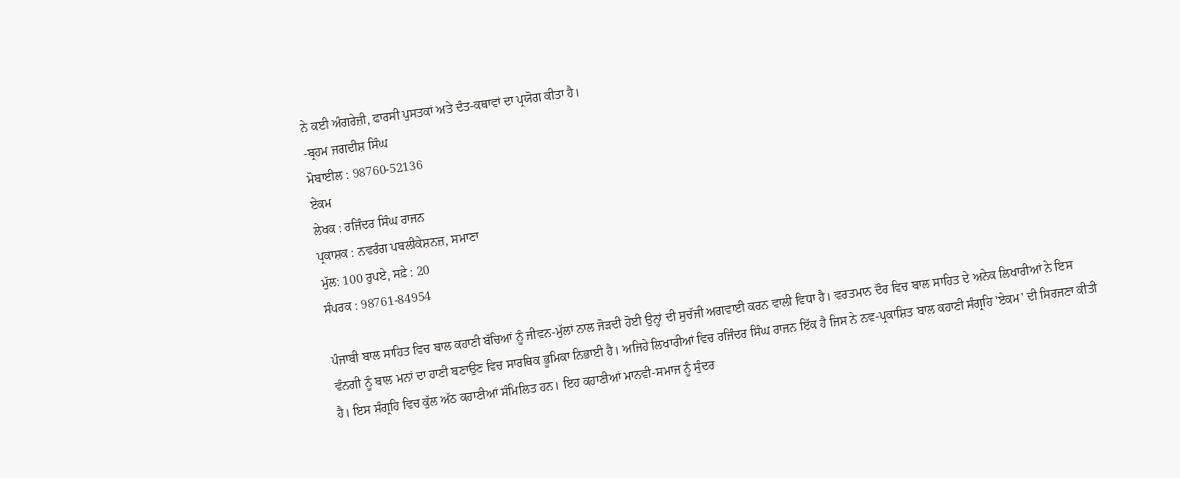ਨੇ ਕਈ ਅੰਗਰੇਜ਼ੀ, ਫਾਰਸੀ ਪੁਸਤਕਾਂ ਅਤੇ ਦੰਤ-ਕਥਾਵਾਂ ਦਾ ਪ੍ਰਯੋਗ ਕੀਤਾ ਹੈ।
-ਬ੍ਰਹਮ ਜਗਦੀਸ਼ ਸਿੰਘ
ਮੋਬਾਈਲ : 98760-52136
ਏਕਮ
ਲੇਖਕ : ਰਜਿੰਦਰ ਸਿੰਘ ਰਾਜਨ
ਪ੍ਰਕਾਸ਼ਕ : ਨਵਰੰਗ ਪਬਲੀਕੇਸ਼ਨਜ਼, ਸਮਾਣਾ
ਮੁੱਲ: 100 ਰੁਪਏ, ਸਫ਼ੇ : 20
ਸੰਪਰਕ : 98761-84954

ਪੰਜਾਬੀ ਬਾਲ ਸਾਹਿਤ ਵਿਚ ਬਾਲ ਕਹਾਣੀ ਬੱਚਿਆਂ ਨੂੰ ਜੀਵਨ-ਮੁੱਲਾਂ ਨਾਲ ਜੋੜਦੀ ਹੋਈ ਉਨ੍ਹਾਂ ਦੀ ਸੁਚੱਜੀ ਅਗਵਾਈ ਕਰਨ ਵਾਲੀ ਵਿਧਾ ਹੈ। ਵਰਤਮਾਨ ਦੌਰ ਵਿਚ ਬਾਲ ਸਾਹਿਤ ਦੇ ਅਨੇਕ ਲਿਖਾਰੀਆਂ ਨੇ ਇਸ ਵੰਨਗੀ ਨੂੰ ਬਾਲ ਮਨਾਂ ਦਾ ਹਾਣੀ ਬਣਾਉਣ ਵਿਚ ਸਾਰਥਿਕ ਭੂਮਿਕਾ ਨਿਭਾਈ ਹੈ। ਅਜਿਹੇ ਲਿਖਾਰੀਆਂ ਵਿਚ ਰਜਿੰਦਰ ਸਿੰਘ ਰਾਜਨ ਇੱਕ ਹੈ ਜਿਸ ਨੇ ਨਵ-ਪ੍ਰਕਾਸ਼ਿਤ ਬਾਲ ਕਹਾਣੀ ਸੰਗ੍ਰਹਿ 'ਏਕਮ' ਦੀ ਸਿਰਜਣਾ ਕੀਤੀ ਹੈ। ਇਸ ਸੰਗ੍ਰਹਿ ਵਿਚ ਕੁੱਲ ਅੱਠ ਕਹਾਣੀਆਂ ਸੰਮਿਲਿਤ ਹਨ। ਇਹ ਕਹਾਣੀਆਂ ਮਾਨਵੀ-ਸਮਾਜ ਨੂੰ ਸੁੰਦਰ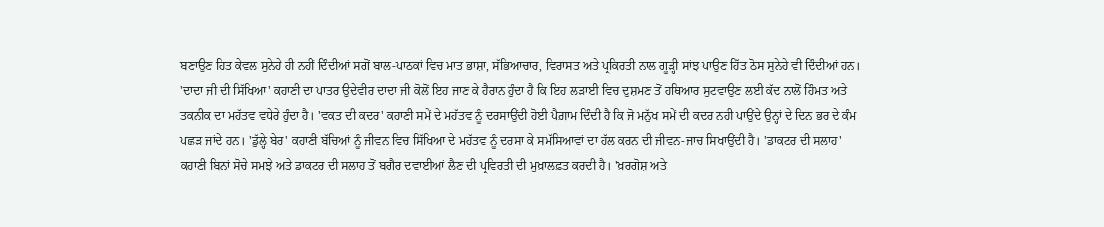ਬਣਾਉਣ ਹਿਤ ਕੇਵਲ ਸੁਨੇਹੇ ਹੀ ਨਹੀਂ ਦਿੰਦੀਆਂ ਸਗੋਂ ਬਾਲ-ਪਾਠਕਾਂ ਵਿਚ ਮਾਤ ਭਾਸ਼ਾ, ਸੱਭਿਆਚਾਰ, ਵਿਰਾਸਤ ਅਤੇ ਪ੍ਰਕਿਰਤੀ ਨਾਲ ਗੂੜ੍ਹੀ ਸਾਂਝ ਪਾਉਣ ਹਿੱਤ ਠੋਸ ਸੁਨੇਹੇ ਵੀ ਦਿੰਦੀਆਂ ਹਨ। 'ਦਾਦਾ ਜੀ ਦੀ ਸਿੱਖਿਆ' ਕਹਾਣੀ ਦਾ ਪਾਤਰ ਉਦੇਵੀਰ ਦਾਦਾ ਜੀ ਕੋਲੋਂ ਇਹ ਜਾਣ ਕੇ ਹੈਰਾਨ ਹੁੰਦਾ ਹੈ ਕਿ ਇਹ ਲੜਾਈ ਵਿਚ ਦੁਸ਼ਮਣ ਤੋਂ ਹਥਿਆਰ ਸੁਟਵਾਉਣ ਲਈ ਕੱਦ ਨਾਲੋਂ ਹਿੰਮਤ ਅਤੇ ਤਕਨੀਕ ਦਾ ਮਹੱਤਵ ਵਧੇਰੇ ਹੁੰਦਾ ਹੈ। 'ਵਕਤ ਦੀ ਕਦਰ' ਕਹਾਣੀ ਸਮੇਂ ਦੇ ਮਹੱਤਵ ਨੂੰ ਦਰਸਾਉਂਦੀ ਹੋਈ ਪੈਗ਼ਾਮ ਦਿੰਦੀ ਹੈ ਕਿ ਜੋ ਮਨੁੱਖ ਸਮੇਂ ਦੀ ਕਦਰ ਨਹੀ ਪਾਉਂਦੇ ਉਨ੍ਹਾਂ ਦੇ ਦਿਨ ਭਰ ਦੇ ਕੰਮ ਪਛੜ ਜਾਂਦੇ ਹਨ। 'ਡੁੱਲ੍ਹੇ ਬੇਰ' ਕਹਾਣੀ ਬੱਚਿਆਂ ਨੂੰ ਜੀਵਨ ਵਿਚ ਸਿੱਖਿਆ ਦੇ ਮਹੱਤਵ ਨੂੰ ਦਰਸਾ ਕੇ ਸਮੱਸਿਆਵਾਂ ਦਾ ਹੱਲ ਕਰਨ ਦੀ ਜੀਵਨ-ਜਾਚ ਸਿਖਾਉਂਦੀ ਹੈ। 'ਡਾਕਟਰ ਦੀ ਸਲਾਹ' ਕਹਾਣੀ ਬਿਨਾਂ ਸੋਚੇ ਸਮਝੇ ਅਤੇ ਡਾਕਟਰ ਦੀ ਸਲਾਹ ਤੋਂ ਬਗੈਰ ਦਵਾਈਆਂ ਲੈਣ ਦੀ ਪ੍ਰਵਿਰਤੀ ਦੀ ਮੁਖ਼ਾਲਫ਼ਤ ਕਰਦੀ ਹੈ। 'ਖ਼ਰਗੋਸ਼ ਅਤੇ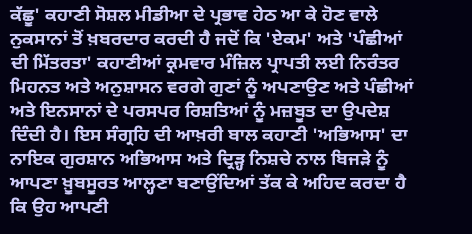ਕੱਛੂ' ਕਹਾਣੀ ਸੋਸ਼ਲ ਮੀਡੀਆ ਦੇ ਪ੍ਰਭਾਵ ਹੇਠ ਆ ਕੇ ਹੋਣ ਵਾਲੇ ਨੁਕਸਾਨਾਂ ਤੋਂ ਖ਼ਬਰਦਾਰ ਕਰਦੀ ਹੈ ਜਦੋਂ ਕਿ 'ਏਕਮ' ਅਤੇ 'ਪੰਛੀਆਂ ਦੀ ਮਿੱਤਰਤਾ' ਕਹਾਣੀਆਂ ਕ੍ਰਮਵਾਰ ਮੰਜ਼ਿਲ ਪ੍ਰਾਪਤੀ ਲਈ ਨਿਰੰਤਰ ਮਿਹਨਤ ਅਤੇ ਅਨੁਸ਼ਾਸਨ ਵਰਗੇ ਗੁਣਾਂ ਨੂੰ ਅਪਣਾਉਣ ਅਤੇ ਪੰਛੀਆਂ ਅਤੇ ਇਨਸਾਨਾਂ ਦੇ ਪਰਸਪਰ ਰਿਸ਼ਤਿਆਂ ਨੂੰ ਮਜ਼ਬੂਤ ਦਾ ਉਪਦੇਸ਼ ਦਿੰਦੀ ਹੈ। ਇਸ ਸੰਗ੍ਰਹਿ ਦੀ ਆਖ਼ਰੀ ਬਾਲ ਕਹਾਣੀ 'ਅਭਿਆਸ' ਦਾ ਨਾਇਕ ਗੁਰਸ਼ਾਨ ਅਭਿਆਸ ਅਤੇ ਦ੍ਰਿੜ੍ਹ ਨਿਸ਼ਚੇ ਨਾਲ ਬਿਜੜੇ ਨੂੰ ਆਪਣਾ ਖ਼ੂਬਸੂਰਤ ਆਲ੍ਹਣਾ ਬਣਾਉਂਦਿਆਂ ਤੱਕ ਕੇ ਅਹਿਦ ਕਰਦਾ ਹੈ ਕਿ ਉਹ ਆਪਣੀ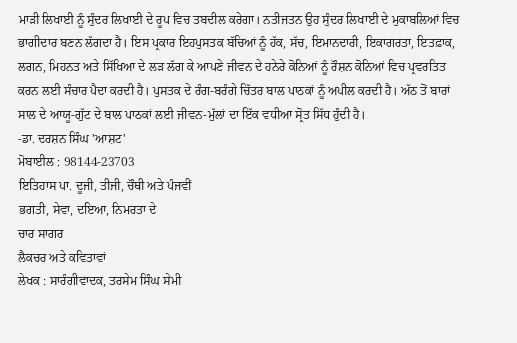ਮਾੜੀ ਲਿਖਾਈ ਨੂੰ ਸੁੰਦਰ ਲਿਖਾਈ ਦੇ ਰੂਪ ਵਿਚ ਤਬਦੀਲ ਕਰੇਗਾ। ਨਤੀਜਤਨ ਉਹ ਸੁੰਦਰ ਲਿਖਾਈ ਦੇ ਮੁਕਾਬਲਿਆਂ ਵਿਚ ਭਾਗੀਦਾਰ ਬਣਨ ਲੱਗਦਾ ਹੈ। ਇਸ ਪ੍ਰਕਾਰ ਇਹਪੁਸਤਕ ਬੱਚਿਆਂ ਨੂੰ ਹੱਕ, ਸੱਚ, ਇਮਾਨਦਾਰੀ, ਇਕਾਗਰਤਾ, ਇਤਫ਼ਾਕ, ਲਗਨ, ਮਿਹਨਤ ਅਤੇ ਸਿੱਖਿਆ ਦੇ ਲੜ ਲੱਗ ਕੇ ਆਪਣੇ ਜੀਵਨ ਦੇ ਹਨੇਰੇ ਕੋਨਿਆਂ ਨੂੰ ਰੌਸ਼ਨ ਕੋਨਿਆਂ ਵਿਚ ਪ੍ਰਵਰਤਿਤ ਕਰਨ ਲਈ ਸੰਚਾਰ ਪੈਦਾ ਕਰਦੀ ਹੈ। ਪੁਸਤਕ ਦੇ ਰੰਗ-ਬਰੰਗੇ ਚਿੱਤਰ ਬਾਲ ਪਾਠਕਾਂ ਨੂੰ ਅਪੀਲ ਕਰਦੀ ਹੈ। ਅੱਠ ਤੋਂ ਬਾਰਾਂ ਸਾਲ ਦੇ ਆਯੂ-ਗੁੱਟ ਦੇ ਬਾਲ ਪਾਠਕਾਂ ਲਈ ਜੀਵਨ-ਮੁੱਲਾਂ ਦਾ ਇੱਕ ਵਧੀਆ ਸ੍ਰੋਤ ਸਿੱਧ ਹੁੰਦੀ ਹੈ।
-ਡਾ. ਦਰਸ਼ਨ ਸਿੰਘ 'ਆਸ਼ਟ'
ਮੋਬਾਈਲ : 98144-23703
ਇਤਿਹਾਸ ਪਾ. ਦੂਜੀ, ਤੀਜੀ, ਚੌਥੀ ਅਤੇ ਪੰਜਵੀਂ
ਭਗਤੀ, ਸੇਵਾ, ਦਇਆ, ਨਿਮਰਤਾ ਦੇ
ਚਾਰ ਸਾਗਰ
ਲੈਕਚਰ ਅਤੇ ਕਵਿਤਾਵਾਂ
ਲੇਖਕ : ਸਾਰੰਗੀਵਾਦਕ, ਤਰਸੇਮ ਸਿੰਘ ਸੇਮੀ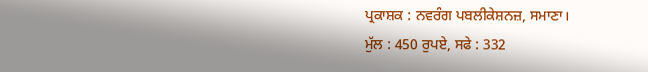ਪ੍ਰਕਾਸ਼ਕ : ਨਵਰੰਗ ਪਬਲੀਕੇਸ਼ਨਜ਼, ਸਮਾਣਾ।
ਮੁੱਲ : 450 ਰੁਪਏ, ਸਫੇ : 332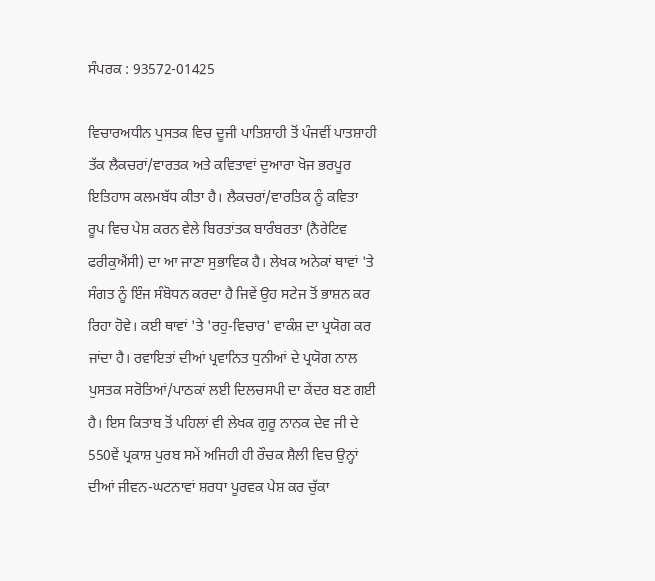ਸੰਪਰਕ : 93572-01425

ਵਿਚਾਰਅਧੀਨ ਪੁਸਤਕ ਵਿਚ ਦੂਜੀ ਪਾਤਿਸ਼ਾਹੀ ਤੋਂ ਪੰਜਵੀਂ ਪਾਤਸ਼ਾਹੀ ਤੱਕ ਲੈਕਚਰਾਂ/ਵਾਰਤਕ ਅਤੇ ਕਵਿਤਾਵਾਂ ਦੁਆਰਾ ਖੋਜ ਭਰਪੂਰ ਇਤਿਹਾਸ ਕਲਮਬੱਧ ਕੀਤਾ ਹੈ। ਲੈਕਚਰਾਂ/ਵਾਰਤਿਕ ਨੂੰ ਕਵਿਤਾ ਰੂਪ ਵਿਚ ਪੇਸ਼ ਕਰਨ ਵੇਲੇ ਬਿਰਤਾਂਤਕ ਬਾਰੰਬਰਤਾ (ਨੈਰੇਟਿਵ ਫਰੀਕੁਐਂਸੀ) ਦਾ ਆ ਜਾਣਾ ਸੁਭਾਵਿਕ ਹੈ। ਲੇਖਕ ਅਨੇਕਾਂ ਥਾਵਾਂ 'ਤੇ ਸੰਗਤ ਨੂੰ ਇੰਜ ਸੰਬੋਧਨ ਕਰਦਾ ਹੈ ਜਿਵੇਂ ਉਹ ਸਟੇਜ ਤੋਂ ਭਾਸ਼ਨ ਕਰ ਰਿਹਾ ਹੋਵੇ। ਕਈ ਥਾਵਾਂ 'ਤੇ 'ਰਹੁ-ਵਿਚਾਰ' ਵਾਕੰਸ਼ ਦਾ ਪ੍ਰਯੋਗ ਕਰ ਜਾਂਦਾ ਹੈ। ਰਵਾਇਤਾਂ ਦੀਆਂ ਪ੍ਰਵਾਨਿਤ ਧੁਨੀਆਂ ਦੇ ਪ੍ਰਯੋਗ ਨਾਲ ਪੁਸਤਕ ਸਰੋਤਿਆਂ/ਪਾਠਕਾਂ ਲਈ ਦਿਲਚਸਪੀ ਦਾ ਕੇਂਦਰ ਬਣ ਗਈ ਹੈ। ਇਸ ਕਿਤਾਬ ਤੋਂ ਪਹਿਲਾਂ ਵੀ ਲੇਖਕ ਗੁਰੂ ਨਾਨਕ ਦੇਵ ਜੀ ਦੇ 550ਵੇਂ ਪ੍ਰਕਾਸ਼ ਪੁਰਬ ਸਮੇਂ ਅਜਿਹੀ ਹੀ ਰੌਚਕ ਸ਼ੈਲੀ ਵਿਚ ਉਨ੍ਹਾਂ ਦੀਆਂ ਜੀਵਨ-ਘਟਨਾਵਾਂ ਸ਼ਰਧਾ ਪੂਰਵਕ ਪੇਸ਼ ਕਰ ਚੁੱਕਾ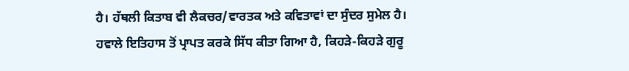ਹੈ। ਹੱਥਲੀ ਕਿਤਾਬ ਵੀ ਲੈਕਚਰ/ਵਾਰਤਕ ਅਤੇ ਕਵਿਤਾਵਾਂ ਦਾ ਸੁੰਦਰ ਸੁਮੇਲ ਹੈ। ਹਵਾਲੇ ਇਤਿਹਾਸ ਤੋਂ ਪ੍ਰਾਪਤ ਕਰਕੇ ਸਿੱਧ ਕੀਤਾ ਗਿਆ ਹੈ, ਕਿਹੜੇ-ਕਿਹੜੇ ਗੁਰੂ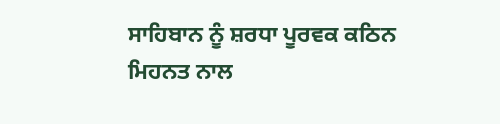ਸਾਹਿਬਾਨ ਨੂੰ ਸ਼ਰਧਾ ਪੂਰਵਕ ਕਠਿਨ ਮਿਹਨਤ ਨਾਲ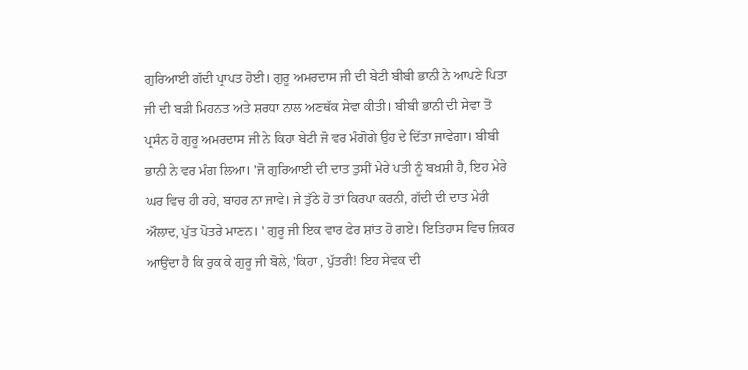ਗੁਰਿਆਈ ਗੱਦੀ ਪ੍ਰਾਪਤ ਹੋਈ। ਗੁਰੂ ਅਮਰਦਾਸ ਜੀ ਦੀ ਬੇਟੀ ਬੀਬੀ ਭਾਨੀ ਨੇ ਆਪਣੇ ਪਿਤਾ ਜੀ ਦੀ ਬੜੀ ਮਿਹਨਤ ਅਤੇ ਸ਼ਰਧਾ ਨਾਲ ਅਣਥੱਕ ਸੇਵਾ ਕੀਤੀ। ਬੀਬੀ ਭਾਨੀ ਦੀ ਸੇਵਾ ਤੋਂ ਪ੍ਰਸੰਨ ਹੋ ਗੁਰੂ ਅਮਰਦਾਸ ਜੀ ਨੇ ਕਿਹਾ ਬੇਟੀ ਜੋ ਵਰ ਮੰਗੋਗੇ ਉਹ ਦੇ ਦਿੱਤਾ ਜਾਵੇਗਾ। ਬੀਬੀ ਭਾਨੀ ਨੇ ਵਰ ਮੰਗ ਲਿਆ। 'ਜੋ ਗੁਰਿਆਈ ਦੀ ਦਾਤ ਤੁਸੀਂ ਮੇਰੇ ਪਤੀ ਨੂੰ ਬਖ਼ਸ਼ੀ ਹੈ, ਇਹ ਮੇਰੇ ਘਰ ਵਿਚ ਹੀ ਰਹੇ, ਬਾਹਰ ਨਾ ਜਾਵੇ। ਜੇ ਤੁੱਠੇ ਹੋ ਤਾਂ ਕਿਰਪਾ ਕਰਨੀ, ਗੱਦੀ ਦੀ ਦਾਤ ਮੇਰੀ ਔਲਾਦ, ਪੁੱਤ ਪੋਤਰੇ ਮਾਣਨ। ' ਗੁਰੂ ਜੀ ਇਕ ਵਾਰ ਫੇਰ ਸ਼ਾਂਤ ਹੋ ਗਏ। ਇਤਿਹਾਸ ਵਿਚ ਜ਼ਿਕਰ ਆਉਂਦਾ ਹੈ ਕਿ ਰੁਕ ਕੇ ਗੁਰੂ ਜੀ ਬੋਲੇ, 'ਕਿਹਾ , ਪੁੱਤਰੀ! ਇਹ ਸੇਵਕ ਦੀ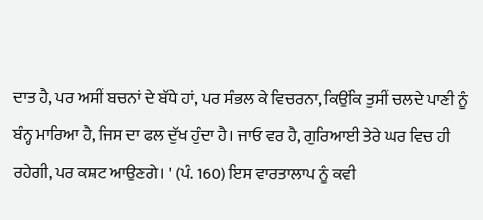ਦਾਤ ਹੈ, ਪਰ ਅਸੀਂ ਬਚਨਾਂ ਦੇ ਬੱਧੇ ਹਾਂ, ਪਰ ਸੰਭਲ ਕੇ ਵਿਚਰਨਾ, ਕਿਉਂਕਿ ਤੁਸੀਂ ਚਲਦੇ ਪਾਣੀ ਨੂੰ ਬੰਨ੍ਹ ਮਾਰਿਆ ਹੈ, ਜਿਸ ਦਾ ਫਲ ਦੁੱਖ ਹੁੰਦਾ ਹੈ। ਜਾਓ ਵਰ ਹੈ, ਗੁਰਿਆਈ ਤੇਰੇ ਘਰ ਵਿਚ ਹੀ ਰਹੇਗੀ, ਪਰ ਕਸ਼ਟ ਆਉਣਗੇ। ' (ਪੰ. 160) ਇਸ ਵਾਰਤਾਲਾਪ ਨੂੰ ਕਵੀ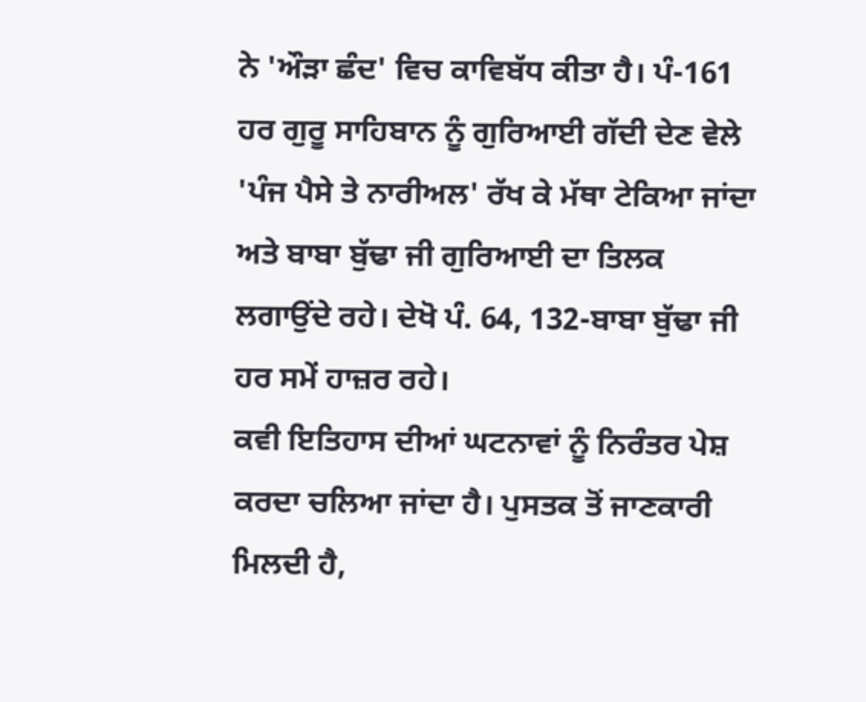ਨੇ 'ਔੜਾ ਛੰਦ' ਵਿਚ ਕਾਵਿਬੱਧ ਕੀਤਾ ਹੈ। ਪੰ-161
ਹਰ ਗੁਰੂ ਸਾਹਿਬਾਨ ਨੂੰ ਗੁਰਿਆਈ ਗੱਦੀ ਦੇਣ ਵੇਲੇ 'ਪੰਜ ਪੈਸੇ ਤੇ ਨਾਰੀਅਲ' ਰੱਖ ਕੇ ਮੱਥਾ ਟੇਕਿਆ ਜਾਂਦਾ ਅਤੇ ਬਾਬਾ ਬੁੱਢਾ ਜੀ ਗੁਰਿਆਈ ਦਾ ਤਿਲਕ ਲਗਾਉਂਦੇ ਰਹੇ। ਦੇਖੋ ਪੰ. 64, 132-ਬਾਬਾ ਬੁੱਢਾ ਜੀ ਹਰ ਸਮੇਂ ਹਾਜ਼ਰ ਰਹੇ।
ਕਵੀ ਇਤਿਹਾਸ ਦੀਆਂ ਘਟਨਾਵਾਂ ਨੂੰ ਨਿਰੰਤਰ ਪੇਸ਼ ਕਰਦਾ ਚਲਿਆ ਜਾਂਦਾ ਹੈ। ਪੁਸਤਕ ਤੋਂ ਜਾਣਕਾਰੀ ਮਿਲਦੀ ਹੈ,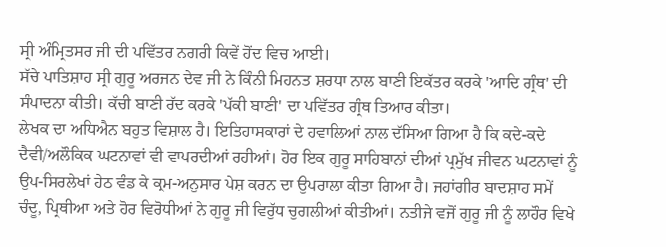ਸ੍ਰੀ ਅੰਮ੍ਰਿਤਸਰ ਜੀ ਦੀ ਪਵਿੱਤਰ ਨਗਰੀ ਕਿਵੇਂ ਹੋਂਦ ਵਿਚ ਆਈ।
ਸੱਚੇ ਪਾਤਿਸ਼ਾਹ ਸ੍ਰੀ ਗੁਰੂ ਅਰਜਨ ਦੇਵ ਜੀ ਨੇ ਕਿੰਨੀ ਮਿਹਨਤ ਸ਼ਰਧਾ ਨਾਲ ਬਾਣੀ ਇਕੱਤਰ ਕਰਕੇ 'ਆਦਿ ਗ੍ਰੰਥ' ਦੀ ਸੰਪਾਦਨਾ ਕੀਤੀ। ਕੱਚੀ ਬਾਣੀ ਰੱਦ ਕਰਕੇ 'ਪੱਕੀ ਬਾਣੀ' ਦਾ ਪਵਿੱਤਰ ਗ੍ਰੰਥ ਤਿਆਰ ਕੀਤਾ।
ਲੇਖਕ ਦਾ ਅਧਿਐਨ ਬਹੁਤ ਵਿਸ਼ਾਲ ਹੈ। ਇਤਿਹਾਸਕਾਰਾਂ ਦੇ ਹਵਾਲਿਆਂ ਨਾਲ ਦੱਸਿਆ ਗਿਆ ਹੈ ਕਿ ਕਦੇ-ਕਦੇ ਦੈਵੀ/ਅਲੌਕਿਕ ਘਟਨਾਵਾਂ ਵੀ ਵਾਪਰਦੀਆਂ ਰਹੀਆਂ। ਹੋਰ ਇਕ ਗੁਰੂ ਸਾਹਿਬਾਨਾਂ ਦੀਆਂ ਪ੍ਰਮੁੱਖ ਜੀਵਨ ਘਟਨਾਵਾਂ ਨੂੰ ਉਪ-ਸਿਰਲੇਖਾਂ ਹੇਠ ਵੰਡ ਕੇ ਕ੍ਰਮ-ਅਨੁਸਾਰ ਪੇਸ਼ ਕਰਨ ਦਾ ਉਪਰਾਲਾ ਕੀਤਾ ਗਿਆ ਹੈ। ਜਹਾਂਗੀਰ ਬਾਦਸ਼ਾਹ ਸਮੇਂ ਚੰਦੂ, ਪ੍ਰਿਥੀਆ ਅਤੇ ਹੋਰ ਵਿਰੋਧੀਆਂ ਨੇ ਗੁਰੂ ਜੀ ਵਿਰੁੱਧ ਚੁਗਲੀਆਂ ਕੀਤੀਆਂ। ਨਤੀਜੇ ਵਜੋਂ ਗੁਰੂ ਜੀ ਨੂੰ ਲਾਹੌਰ ਵਿਖੇ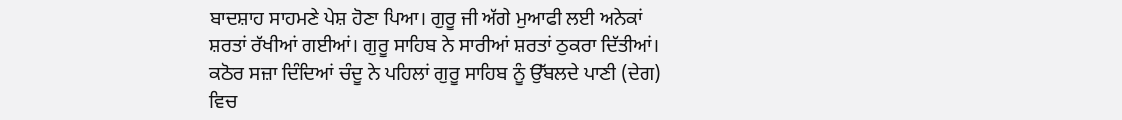ਬਾਦਸ਼ਾਹ ਸਾਹਮਣੇ ਪੇਸ਼ ਹੋਣਾ ਪਿਆ। ਗੁਰੂ ਜੀ ਅੱਗੇ ਮੁਆਫੀ ਲਈ ਅਨੇਕਾਂ ਸ਼ਰਤਾਂ ਰੱਖੀਆਂ ਗਈਆਂ। ਗੁਰੂ ਸਾਹਿਬ ਨੇ ਸਾਰੀਆਂ ਸ਼ਰਤਾਂ ਠੁਕਰਾ ਦਿੱਤੀਆਂ। ਕਠੋਰ ਸਜ਼ਾ ਦਿੰਦਿਆਂ ਚੰਦੂ ਨੇ ਪਹਿਲਾਂ ਗੁਰੂ ਸਾਹਿਬ ਨੂੰ ਉੱਬਲਦੇ ਪਾਣੀ (ਦੇਗ) ਵਿਚ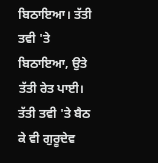ਬਿਠਾਇਆ। ਤੱਤੀ ਤਵੀ 'ਤੇ ਬਿਠਾਇਆ, ਉਤੇ ਤੱਤੀ ਰੇਤ ਪਾਈ। ਤੱਤੀ ਤਵੀ 'ਤੇ ਬੈਠ ਕੇ ਵੀ ਗੁਰੂਦੇਵ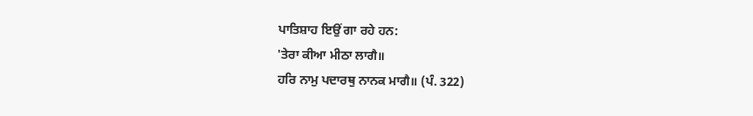ਪਾਤਿਸ਼ਾਹ ਇਉਂ ਗਾ ਰਹੇ ਹਨ:
'ਤੇਰਾ ਕੀਆ ਮੀਠਾ ਲਾਗੈ॥
ਹਰਿ ਨਾਮੁ ਪਦਾਰਥੁ ਨਾਨਕ ਮਾਗੈ॥ (ਪੰ. 322)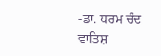-ਡਾ. ਧਰਮ ਚੰਦ ਵਾਤਿਸ਼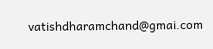vatishdharamchand@gmai.com